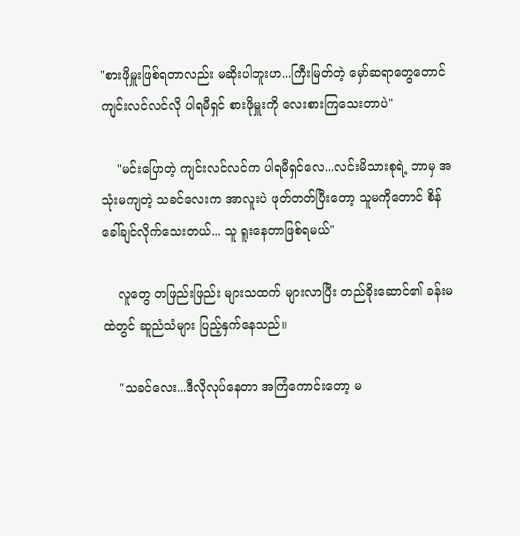"စားဖိုမှူးဖြစ်ရတာလည်း မဆိုးပါဘူးဟ...ကြီးမြတ်တဲ့ မှော်ဆရာတွေတောင် ကျင်းလင်လင်လို ပါရမီရှင် စားဖိုမှူးကို လေးစားကြသေးတာပဲ"

    "မင်းပြောတဲ့ ကျင်းလင်လင်က ပါရမီရှင်လေ...လင်းမိသားစုရဲ့ ဘာမှ အသုံးမကျတဲ့ သခင်လေးက အာလူးပဲ ဖုတ်တတ်ပြီးတော့ သူမကိုတောင် စိန်ခေါ်ချင်လိုက်သေးတယ်... သူ ရူးနေတာဖြစ်ရမယ်"

    လူတွေ တဖြည်းဖြည်း များသထက် များလာပြီး တည်ခိုးဆောင်၏ ခန်းမထဲတွင် ဆူညံသံများ ပြည့်နှက်နေသည်။

    "သခင်လေး...ဒီလိုလုပ်နေတာ အကြံကောင်းတော့ မ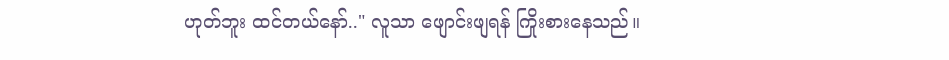ဟုတ်ဘူး ထင်တယ်နော်.." လူသာ ‌ဖျောင်းဖျရန် ကြိုးစားနေသည်။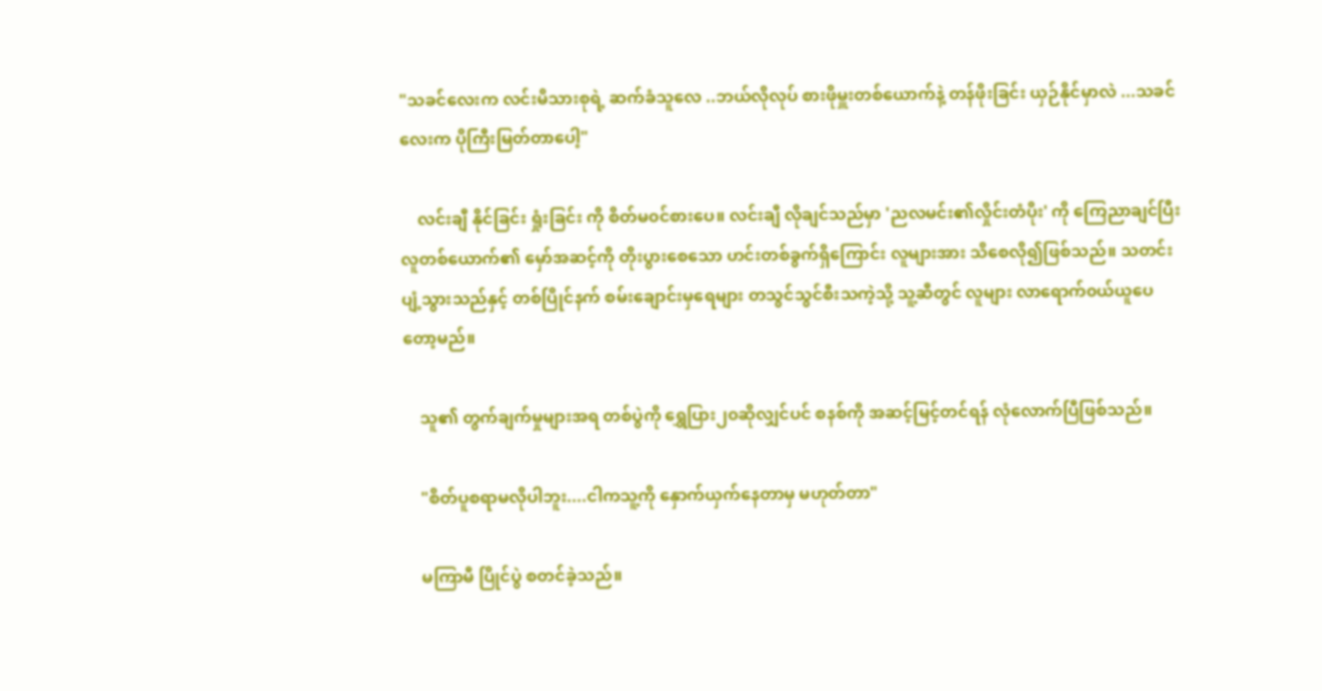"သခင်လေးက လင်းမိသားစုရဲ့ ဆက်ခံသူလေ ..ဘယ်လိုလုပ် စားဖိုမှူးတစ်ယောက်နဲ့ တန်ဖိုးခြင်း ယှဉ်နိုင်မှာလဲ ...သခင်လေးက ပိုကြီးမြတ်တာပေါ့"

    လင်းချီ နိုင်ခြင်း ရှုံးခြင်း ကို စိတ်မ‌၀င်စားပေ။ လင်းချီ လိုချင်သည်မှာ 'ညလမင်း၏လှိုင်းတံပိုး' ကို ကြေညာချင်ပြီး လူတစ်ယောက်၏ မှော်အဆင့်ကို တိုးပွားစေသော ဟင်းတစ်ခွက်ရှိကြောင်း လူများအား သိ‌စေလို၍ဖြစ်သည်။ သတင်းပျံ့သွားသည်နှင့် တစ်ပြိုင်နက် စမ်းချောင်းမှရေများ တသွင်သွင်စီးသကဲ့သို့ သူ့ဆီတွင် လူများ လာရောက်၀ယ်ယူပေတော့မည်။

    သူ၏ တွက်ချက်မှုများအရ တစ်ပွဲကို ရွှေပြား၂၀ဆိုလျှင်ပင် စနစ်ကို အဆင့်မြင့်တင်ရန် လုံလောက်ပြီဖြစ်သည်။

    "စိတ်ပူစရာမလိုပါဘူး....ငါကသူ့ကို နှောက်ယှက်နေတာမှ မဟုတ်တာ"

    မကြာမီ ပြိုင်ပွဲ စတင်ခဲ့သည်။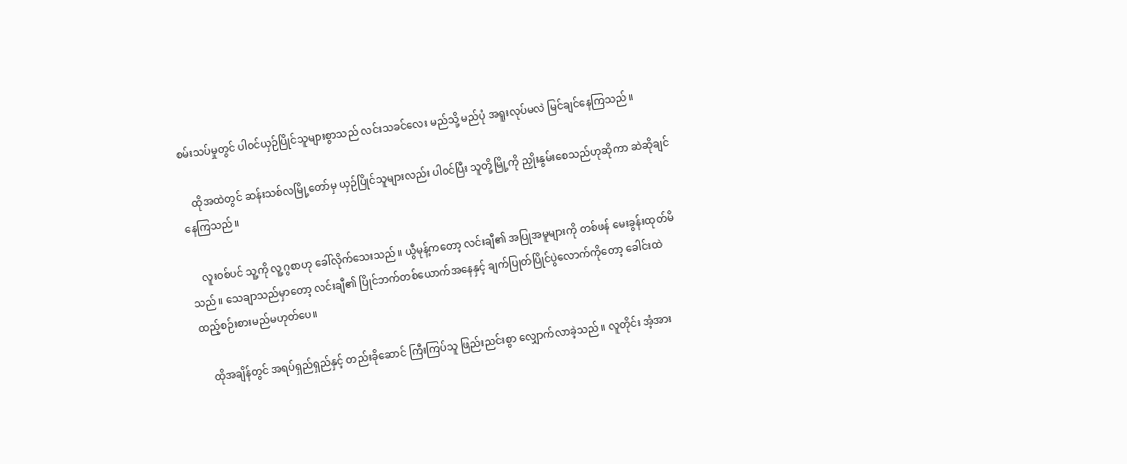စမ်းသပ်မှုတွင် ပါ၀င်ယှဉ်ပြိုင်သူများစွာသည် လင်းသခင်လေး မည်သို့ မည်ပုံ အရူးလုပ်မလဲ မြင်ချင်နေကြသည်။

    ထိုအထဲတွင် ဆန်းသစ်လမြို့တော်မှ ယှဉ်ပြိုင်သူများလည်း ပါ၀င်ပြီး သူတို့မြို့ကို ညှိုးနွမ်းစေသည်ဟုဆိုကာ ဆဲဆိုချင်နေကြသည်။

    လူး၀စ်ပင် သူ့ကို လူ့ဂွစာဟု ခေါ်လိုက်သေးသည်။ ယွီမုန့်ကတော့ လင်းချီ၏ အပြုအမူများကို တစ်ဖန် မေးခွန်းထုတ်မိသည်။ သေချာသည်မှာတော့ လင်းချီ၏ ပြိုင်ဘက်တစ်ယောက်အနေနှင့် ချက်ပြုတ်ပြိုင်ပွဲလောက်ကိုတော့ ခေါင်းထဲ ထည့်စဉ်းစားမည်မဟုတ်ပေ။

    ထိုအချိန်တွင် အရပ်ရှည်ရှည်နှင့် တည်းခိုဆောင် ကြီးကြပ်သူ ဖြည်းညင်းစွာ လျှောက်လာခဲ့သည်။ လူတိုင်း အံ့အား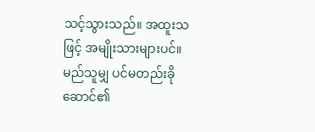သင့်သွားသည်။ အထူးသဖြင့် အမျိုးသားများပင်။ မည်သူမျှ ပင်မတည်းခိုဆောင်၏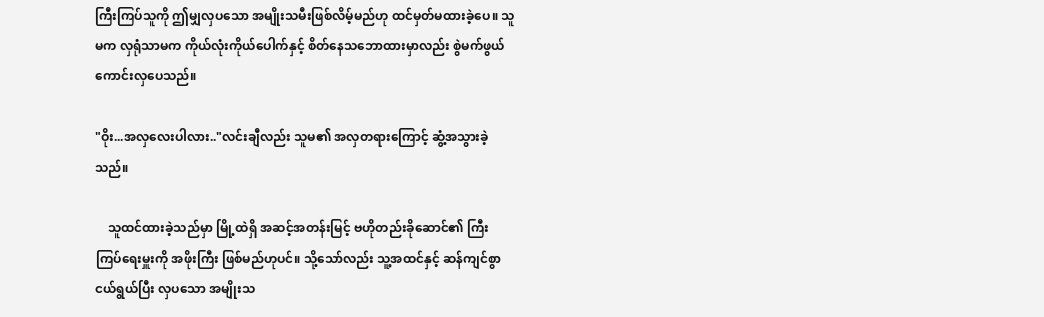ကြီးကြပ်သူကို ဤမျှလှပသော အမျိုးသမီးဖြစ်လိမ့်မည်ဟု ထင်မှတ်မထားခဲ့ပေ။ သူမက လှရုံသာမက ကိုယ်လုံးကိုယ်ပေါက်နှင့် စိတ်နေသဘောထားမှာလည်း စွဲမက်ဖွယ် ကောင်းလှပေသည်။

"ဝိုး...အလှလေးပါလား.."လင်းချီလည်း သူမ၏ အလှတရားကြောင့် ဆွံ့အသွားခဲ့သည်။

    သူထင်ထားခဲ့သည်မှာ မြို့ထဲရှိ အဆင့်အတန်းမြင့် ဗဟိုတည်းခိုဆောင်၏ ‌ကြီးကြပ်‌ရေးမှူးကို အဖိုးကြီး ဖြစ်မည်ဟုပင်။ သို့သော်လည်း သူ့အထင်နှင့် ဆန်ကျင်စွာ ငယ်ရွယ်ပြီး လှပသော အမျိုးသ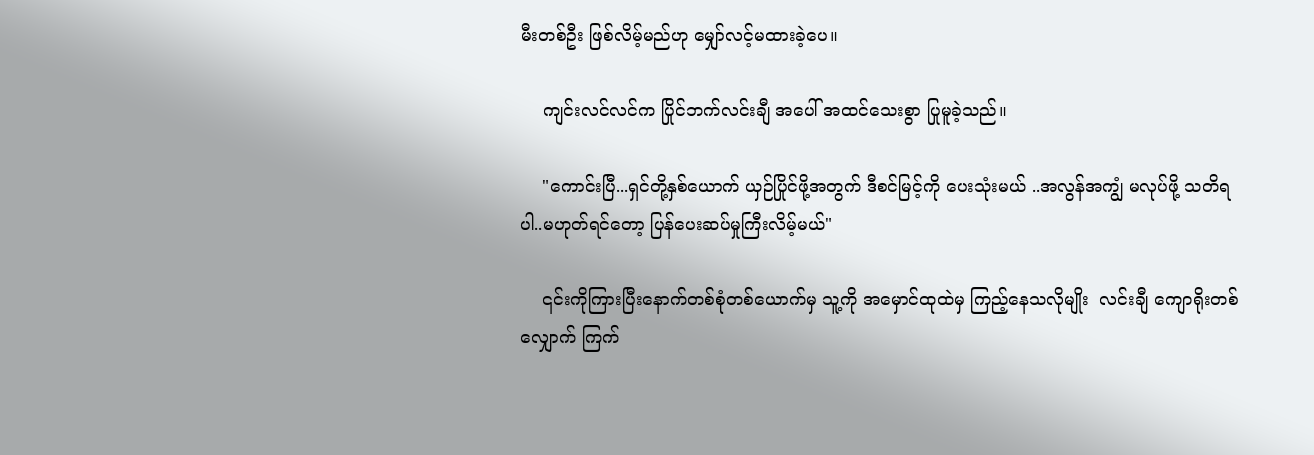မီးတစ်ဦး ဖြစ်လိမ့်မည်ဟု ‌မျှော်လင့်မထားခဲ့ပေ။

    ကျင်းလင်လင်က ပြိုင်ဘက်လင်းချီ အပေါ် အထင်သေးစွာ ပြုမူခဲ့သည်။

    "ကောင်းပြီ...ရှင်တို့နှစ်ယောက် ယှဉ်ပြိုင်ဖို့အတွက် ဒီစင်မြင့်ကို ပေးသုံးမယ် ..အလွန်အကျွံ မလုပ်ဖို့ သတိရပါ..မဟုတ်ရင်တော့ ပြန်ပေးဆပ်မှုကြီးလိမ့်မယ်"

    ၎င်းကိုကြားပြီးနောက်တစ်စုံတစ်ယောက်မှ သူ့ကို အမှောင်ထုထဲမှ ကြည့်နေသလိုမျိုး  လင်းချီ ကျောရိုးတစ်လျှောက် ကြက်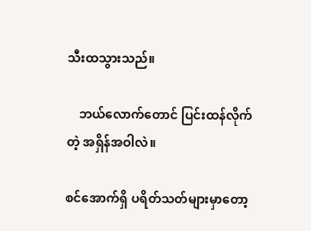သီးထသွားသည်။

    ဘယ်လောက်တောင် ပြင်းထန်လိုက်တဲ့ အရှိန်အဝါလဲ။

စင်အောက်ရှိ ပရိတ်သတ်များမှာတော့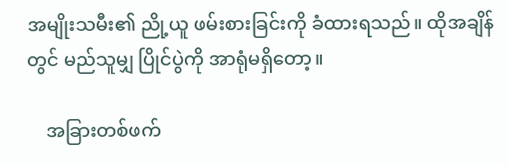အမျိုးသမီး၏ ညို့ယူ ဖမ်းစားခြင်းကို ခံထားရသည်။ ထိုအချိန်တွင် မည်သူမျှ ပြိုင်ပွဲကို အာရုံမရှိတော့။

    အခြားတစ်ဖက်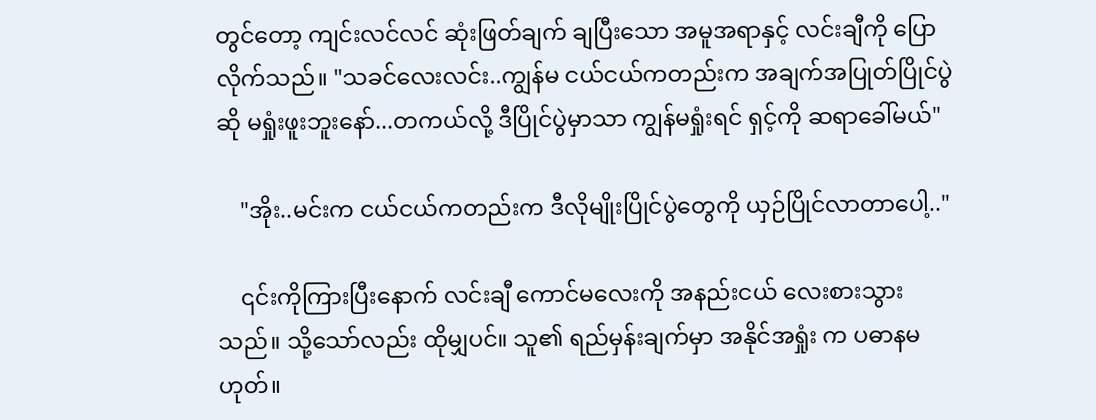တွင်တော့ ကျင်းလင်လင် ဆုံးဖြတ်ချက် ချပြီးသော အမူအရာနှင့် လင်းချီကို ပြောလိုက်သည်။ "သခင်လေးလင်း..ကျွန်မ ငယ်ငယ်ကတည်းက အချက်အပြုတ်ပြိုင်ပွဲဆို မရှုံးဖူးဘူးနော်...တကယ်လို့ ဒီပြိုင်ပွဲမှာသာ ကျွန်မရှုံးရင် ရှင့်ကို ဆရာခေါ်မယ်"

    "အိုး..မင်းက ငယ်ငယ်ကတည်းက ဒီလိုမျိုးပြိုင်ပွဲတွေကို ယှဉ်ပြိုင်လာတာပေါ့.."

    ၎င်းကိုကြားပြီးနောက် လင်းချီ ကောင်မလေးကို အနည်းငယ် လေးစားသွားသည်။ သို့သော်လည်း ထိုမျှပင်။ သူ၏ ရည်မှန်းချက်မှာ အနိုင်အရှုံး က ပဓာနမဟုတ်။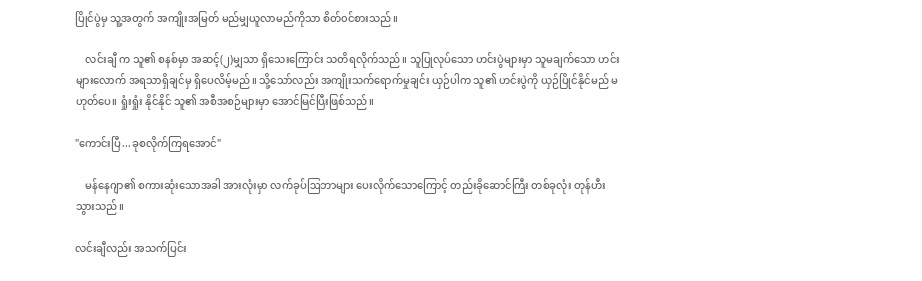ပြိုင်ပွဲမှ သူ့အတွက် အကျိုးအမြတ် မည်မျှယူလာမည်ကိုသာ စိတ်၀င်စားသည်။

    လင်းချီ က သူ၏ စနစ်မှာ အဆင့်(၂)မျှသာ ရှိသေးကြောင်း သတိရလိုက်သည်။ သူပြုလုပ်သော ဟင်းပွဲများမှာ သူမချက်သော ဟင်းများလောက် အရသာရှိချင်မှ ရှိပေလိမ့်မည်။ သို့သော်လည်း အကျိုးသက်ရောက်မှုချင်း ယှဉ်ပါက သူ၏ ဟင်းပွဲကို ယှဉ်ပြိုင်နိုင်မည် မဟုတ်ပေ။ ရှုံးရှုံး နိုင်နိုင် သူ၏ အစီအစဉ်များမှာ အောင်မြင်ပြီးဖြစ်သည်။

"ကောင်းပြီ...ခုစလိုက်ကြရအောင်"

    မန်နေဂျာ၏ စကားဆုံးသောအခါ အားလုံးမှာ လက်ခုပ်ဩဘာများ ပေးလိုက်‌သောကြောင့် တည်းခိုဆောင်ကြီး တစ်ခုလုံး တုန်ဟီးသွားသည်။

လင်းချီလည်း အသက်ပြင်း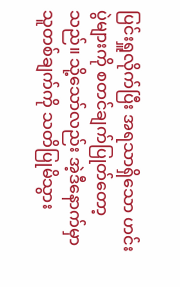ပြင်းရှူလိုက်ပြီး အရသာရှိသော ဟင်းပွဲများကို စတင်ချက်ပြုတ်တော့သည်။ သို့သော်လည်း အဲ့ဒီနောက်မှာ သူတစ်ချက်ကို သတိပြုမိသွား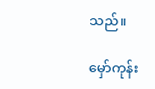သည်။

မှော်ကုန်း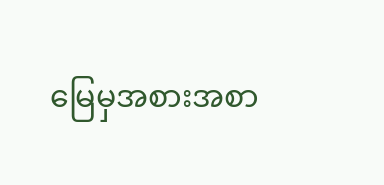မြေမှအစားအစာ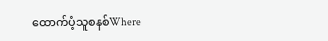ထောက်ပံ့သူစနစ်Where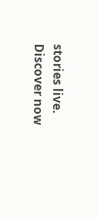stories live. Discover now